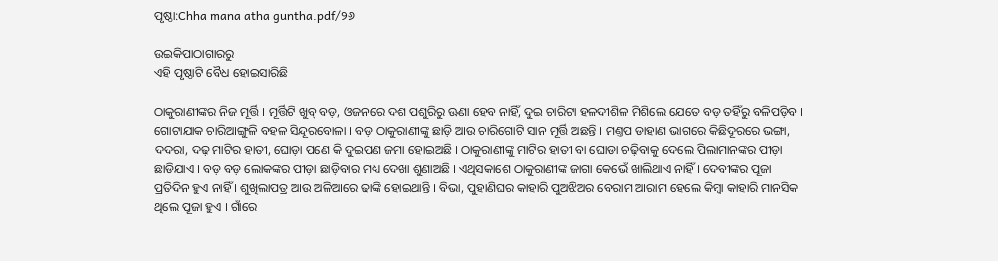ପୃଷ୍ଠା:Chha mana atha guntha.pdf/୨୬

ଉଇକିପାଠାଗାର‌ରୁ
ଏହି ପୃଷ୍ଠାଟି ବୈଧ ହୋଇସାରିଛି

ଠାକୁରାଣୀଙ୍କର ନିଜ ମୂର୍ତ୍ତି । ମୂର୍ତ୍ତିଟି ଖୁବ୍ ବଡ଼, ଓଜନରେ ଦଶ ପଶୁରିରୁ ଊଣା ହେବ ନାହିଁ, ଦୁଇ ଚାରିଟା ହଳଦୀଶିଳ ମିଶିଲେ ଯେତେ ବଡ଼ ତହିଁରୁ ବଳିପଡ଼ିବ । ଗୋଟାଯାକ ଚାରିଆଙ୍ଗୁଳି ବହଳ ସିନ୍ଦୂରବୋଳା । ବଡ଼ ଠାକୁରାଣୀଙ୍କୁ ଛାଡ଼ି ଆଉ ଚାରିଗୋଟି ସାନ ମୂର୍ତ୍ତି ଅଛନ୍ତି । ମଣ୍ତପ ଡାହାଣ ଭାଗରେ କିଛିଦୂରରେ ଭଙ୍ଗା, ଦଦରା, ଦଢ଼ ମାଟିର ହାତୀ, ଘୋଡ଼ା ପଣେ କି ଦୁଇପଣ ଜମା ହୋଇଅଛି । ଠାକୁରାଣୀଙ୍କୁ ମାଟିର ହାତୀ ବା ଘୋଡା ଚଢ଼ିବାକୁ ଦେଲେ ପିଲାମାନଙ୍କର ପୀଡ଼ା ଛାଡିଯାଏ । ବଡ଼ ବଡ଼ ଲୋକଙ୍କର ପୀଡ଼ା ଛାଡ଼ିବାର ମଧ୍ୟ ଦେଖା ଶୁଣାଅଛି । ଏଥିସକାଶେ ଠାକୁରାଣୀଙ୍କ ଜାଗା କେଭେଁ ଖାଲିଥାଏ ନାହିଁ । ଦେବୀଙ୍କର ପୂଜା ପ୍ରତିଦିନ ହୁଏ ନାହିଁ । ଶୁଖିଲାପତ୍ର ଆଉ ଅଳିଆରେ ଢାଙ୍କି ହୋଇଥାନ୍ତି । ବିଭା, ପୁହାଣିଘର କାହାରି ପୁଅଝିଅର ବେରାମ ଆରାମ ହେଲେ କିମ୍ବା କାହାରି ମାନସିକ ଥିଲେ ପୂଜା ହୁଏ । ଗାଁରେ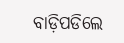ବାଡ଼ିପଡିଲେ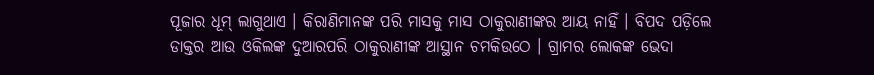ପୂଜାର ଧୂମ୍ ଲାଗୁଥାଏ । କିରାଣିମାନଙ୍କ ପରି ମାସକୁ ମାସ ଠାକୁରାଣୀଙ୍କର ଆୟ ନାହିଁ । ବିପଦ ପଡ଼ିଲେ ଡାକ୍ତର ଆଉ ଓକିଲଙ୍କ ଦୁଆରପରି ଠାକୁରାଣୀଙ୍କ ଆସ୍ଥାନ ଚମକିଉଠେ । ଗ୍ରାମର ଲୋକଙ୍କ ଭେଦା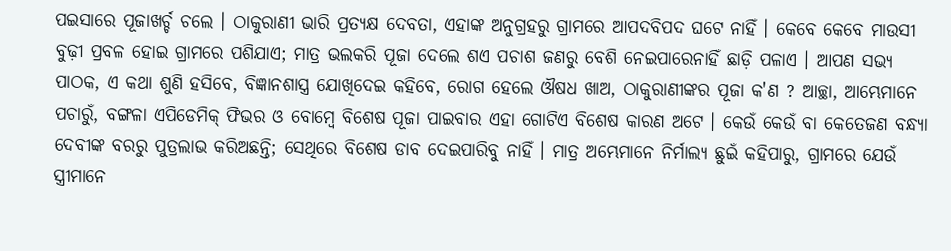ପଇସାରେ ପୂଜାଖର୍ଚ୍ଚ ଚଲେ । ଠାକୁରାଣୀ ଭାରି ପ୍ରତ୍ୟକ୍ଷ ଦେବତା, ଏହାଙ୍କ ଅନୁଗ୍ରହରୁ ଗ୍ରାମରେ ଆପଦବିପଦ ଘଟେ ନାହିଁ । କେବେ କେବେ ମାଉସୀ ବୁଢ଼ୀ ପ୍ରବଳ ହୋଇ ଗ୍ରାମରେ ପଶିଯାଏ; ମାତ୍ର ଭଲକରି ପୂଜା ଦେଲେ ଶଏ ପଚାଶ ଜଣରୁ ବେଶି ନେଇପାରେନାହିଁ ଛାଡ଼ି ପଳାଏ । ଆପଣ ସଭ୍ୟ ପାଠକ, ଏ କଥା ଶୁଣି ହସିବେ, ବିଜ୍ଞାନଶାସ୍ତ୍ର ଯୋଖିଦେଇ କହିବେ, ରୋଗ ହେଲେ ଔଷଧ ଖାଅ, ଠାକୁରାଣୀଙ୍କର ପୂଜା କ'ଣ ? ଆଚ୍ଛା, ଆମ୍ଭେମାନେ ପଚାରୁଁ, ବଙ୍ଗଳା ଏପିଡେମିକ୍ ଫିଭର ଓ ବୋମ୍ବେ ବିଶେଷ ପୂଜା ପାଇବାର ଏହା ଗୋଟିଏ ବିଶେଷ କାରଣ ଅଟେ । କେଉଁ କେଉଁ ବା କେତେଜଣ ବନ୍ଧ୍ୟା ଦେବୀଙ୍କ ବରରୁ ପୁତ୍ରଲାଭ କରିଅଛନ୍ତି; ସେଥିରେ ବିଶେଷ ଡାବ ଦେଇପାରିବୁ ନାହିଁ । ମାତ୍ର ଅମ୍ଭେମାନେ ନିର୍ମାଲ୍ୟ ଛୁଇଁ କହିପାରୁ, ଗ୍ରାମରେ ଯେଉଁ ସ୍ତ୍ରୀମାନେ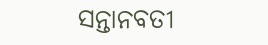ସନ୍ତାନବତୀ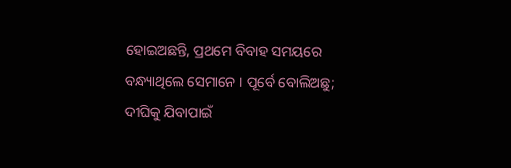ହୋଇଅଛନ୍ତି, ପ୍ରଥମେ ବିବାହ ସମୟରେ ବନ୍ଧ୍ୟାଥିଲେ ସେମାନେ । ପୂର୍ବେ ବୋଲିଅଛୁ; ଦୀଘିକୁ ଯିବାପାଇଁ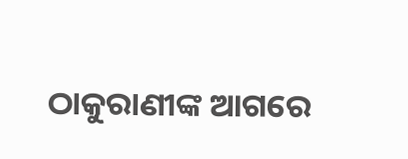ଠାକୁରାଣୀଙ୍କ ଆଗରେ